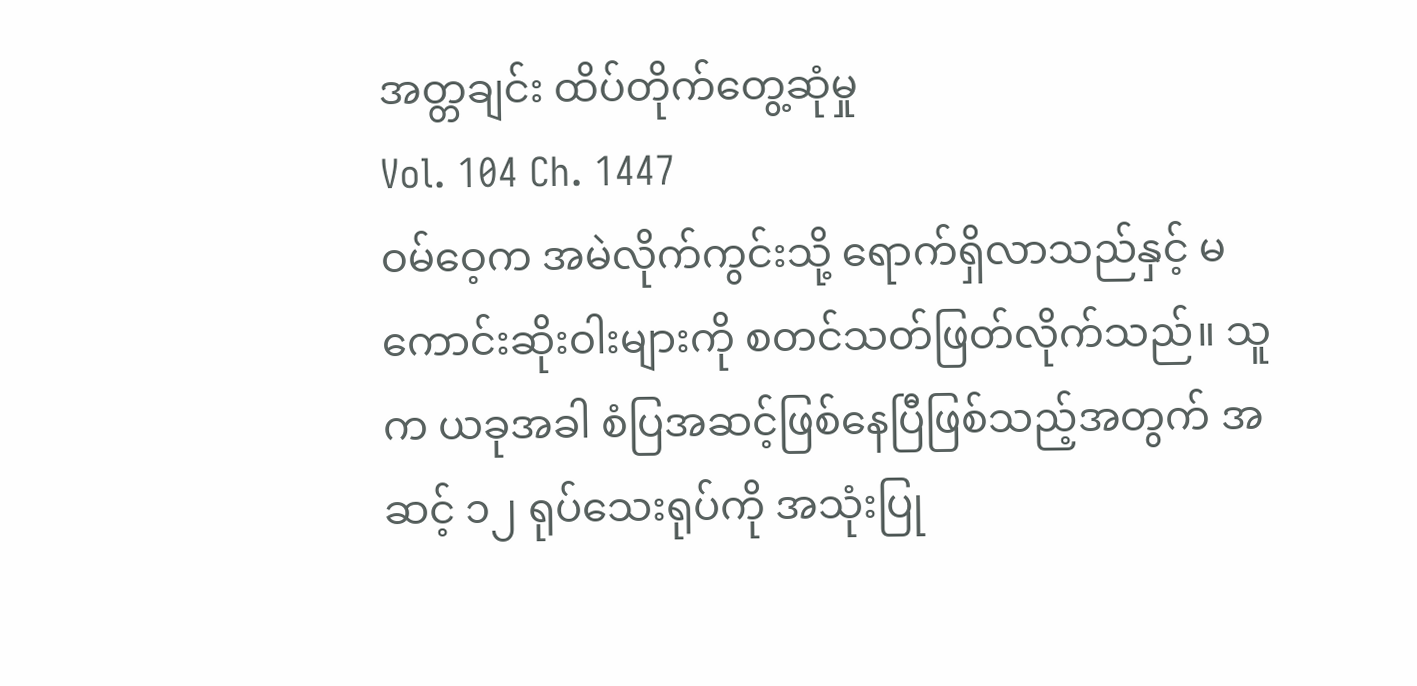အတ္တချင်း ထိပ်တိုက်တွေ့ဆုံမှု
Vol. 104 Ch. 1447
ဝမ်ဝေ့က အမဲလိုက်ကွင်းသို့ ရောက်ရှိလာသည်နှင့် မကောင်းဆိုးဝါးများကို စတင်သတ်ဖြတ်လိုက်သည်။ သူက ယခုအခါ စံပြအဆင့်ဖြစ်နေပြီဖြစ်သည့်အတွက် အဆင့် ၁၂ ရုပ်သေးရုပ်ကို အသုံးပြု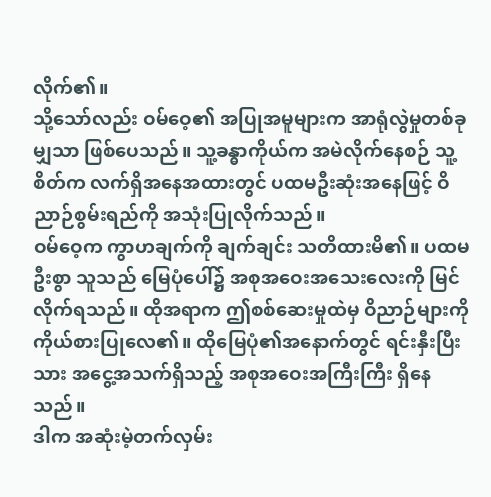လိုက်၏။
သို့သော်လည်း ဝမ်ဝေ့၏ အပြုအမူများက အာရုံလွဲမှုတစ်ခုမျှသာ ဖြစ်ပေသည်။ သူ့ခန္ဓာကိုယ်က အမဲလိုက်နေစဉ် သူ့စိတ်က လက်ရှိအနေအထားတွင် ပထမဦးဆုံးအနေဖြင့် ဝိညာဉ်စွမ်းရည်ကို အသုံးပြုလိုက်သည်။
ဝမ်ဝေ့က ကွာဟချက်ကို ချက်ချင်း သတိထားမိ၏။ ပထမဦးစွာ သူသည် မြေပုံပေါ်၌ အစုအဝေးအသေးလေးကို မြင်လိုက်ရသည်။ ထိုအရာက ဤစစ်ဆေးမှုထဲမှ ဝိညာဉ်များကို ကိုယ်စားပြုလေ၏။ ထိုမြေပုံ၏အနောက်တွင် ရင်းနှီးပြီးသား အငွေ့အသက်ရှိသည့် အစုအဝေးအကြီးကြီး ရှိနေသည်။
ဒါက အဆုံးမဲ့တက်လှမ်း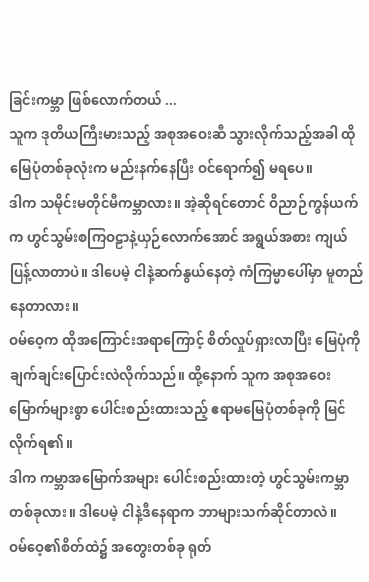ခြင်းကမ္ဘာ ဖြစ်လောက်တယ် ...
သူက ဒုတိယကြီးမားသည့် အစုအဝေးဆီ သွားလိုက်သည့်အခါ ထိုမြေပုံတစ်ခုလုံးက မည်းနက်နေပြီး ဝင်ရောက်၍ မရပေ။
ဒါက သမိုင်းမတိုင်မီကမ္ဘာလား။ အဲ့ဆိုရင်တောင် ဝိညာဉ်ကွန်ယက်က ဟွင်သွမ်းစကြဝဠာနဲ့ယှဉ်လောက်အောင် အရွယ်အစား ကျယ်ပြန့်လာတာပဲ။ ဒါပေမဲ့ ငါနဲ့ဆက်နွယ်နေတဲ့ ကံကြမ္မာပေါ်မှာ မူတည်နေတာလား။
ဝမ်ဝေ့က ထိုအကြောင်းအရာကြောင့် စိတ်လှုပ်ရှားလာပြီး မြေပုံကို ချက်ချင်းပြောင်းလဲလိုက်သည်။ ထို့နောက် သူက အစုအဝေးမြောက်များစွာ ပေါင်းစည်းထားသည့် ဧရာမမြေပုံတစ်ခုကို မြင်လိုက်ရ၏။
ဒါက ကမ္ဘာအမြောက်အများ ပေါင်းစည်းထားတဲ့ ဟွင်သွမ်းကမ္ဘာတစ်ခုလား။ ဒါပေမဲ့ ငါနဲ့ဒီနေရာက ဘာများသက်ဆိုင်တာလဲ။
ဝမ်ဝေ့၏စိတ်ထဲ၌ အတွေးတစ်ခု ရုတ်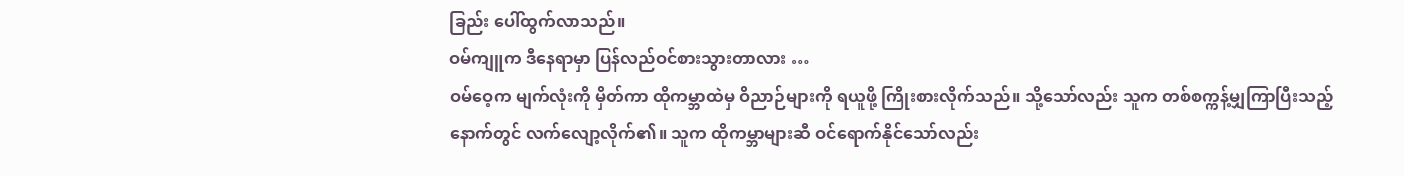ခြည်း ပေါ်ထွက်လာသည်။
ဝမ်ကျူက ဒီနေရာမှာ ပြန်လည်ဝင်စားသွားတာလား …
ဝမ်ဝေ့က မျက်လုံးကို မှိတ်ကာ ထိုကမ္ဘာထဲမှ ဝိညာဉ်များကို ရယူဖို့ ကြိုးစားလိုက်သည်။ သို့သော်လည်း သူက တစ်စက္ကန့်မျှကြာပြီးသည့်နောက်တွင် လက်လျော့လိုက်၏။ သူက ထိုကမ္ဘာများဆီ ဝင်ရောက်နိုင်သော်လည်း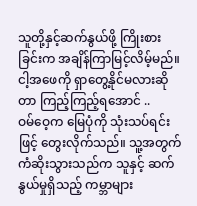သူတို့နှင့်ဆက်နွယ်ဖို့ ကြိုးစားခြင်းက အချိန်ကြာမြင့်လိမ့်မည်။
ငါ့အဖေကို ရှာတွေ့နိုင်မလားဆိုတာ ကြည့်ကြည့်ရအောင် ..
ဝမ်ဝေ့က မြေပုံကို သုံးသပ်ရင်းဖြင့် တွေးလိုက်သည်။ သူ့အတွက် ကံဆိုးသွားသည်က သူနှင့် ဆက်နွယ်မှုရှိသည့် ကမ္ဘာများ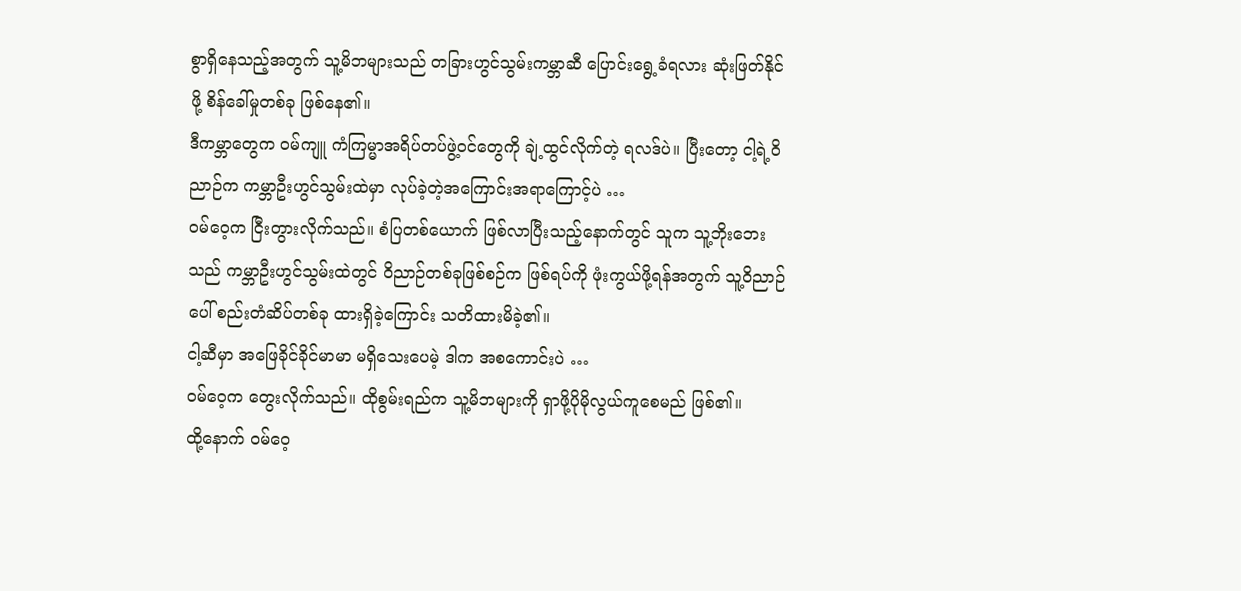စွာရှိနေသည့်အတွက် သူ့မိဘများသည် တခြားဟွင်သွမ်းကမ္ဘာဆီ ပြောင်းရွေ့ခံရလား ဆုံးဖြတ်နိုင်ဖို့ စိန်ခေါ်မှုတစ်ခု ဖြစ်နေ၏။
ဒီကမ္ဘာတွေက ဝမ်ကျူ ကံကြမ္မာအရိပ်တပ်ဖွဲ့ဝင်တွေကို ချဲ့ထွင်လိုက်တဲ့ ရလဒ်ပဲ။ ပြီးတော့ ငါ့ရဲ့ဝိညာဉ်က ကမ္ဘာဦးဟွင်သွမ်းထဲမှာ လုပ်ခဲ့တဲ့အကြောင်းအရာကြောင့်ပဲ …
ဝမ်ဝေ့က ငြီးတွားလိုက်သည်။ စံပြတစ်ယောက် ဖြစ်လာပြီးသည့်နောက်တွင် သူက သူ့ဘိုးဘေးသည် ကမ္ဘာဦးဟွင်သွမ်းထဲတွင် ဝိညာဉ်တစ်ခုဖြစ်စဉ်က ဖြစ်ရပ်ကို ဖုံးကွယ်ဖို့ရန်အတွက် သူ့ဝိညာဉ်ပေါ် စည်းတံဆိပ်တစ်ခု ထားရှိခဲ့ကြောင်း သတိထားမိခဲ့၏။
ငါ့ဆီမှာ အဖြေခိုင်ခိုင်မာမာ မရှိသေးပေမဲ့ ဒါက အစကောင်းပဲ …
ဝမ်ဝေ့က တွေးလိုက်သည်။ ထိုစွမ်းရည်က သူ့မိဘများကို ရှာဖို့ပိုမိုလွယ်ကူစေမည် ဖြစ်၏။
ထို့နောက် ဝမ်ဝေ့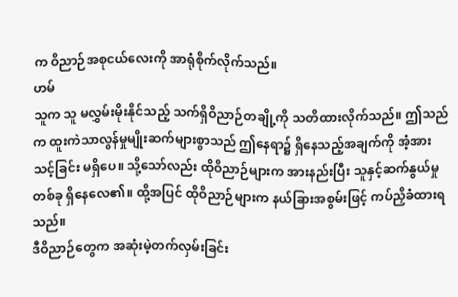က ဝိညာဉ်အစုငယ်လေးကို အာရုံစိုက်လိုက်သည်။
ဟမ်
သူက သူ မလွှမ်းမိုးနိုင်သည့် သက်ရှိဝိညာဉ်တချို့ကို သတိထားလိုက်သည်။ ဤသည်က ထူးကဲသာလွန်မှုမျိုးဆက်များစွာသည် ဤနေရာ၌ ရှိနေသည့်အချက်ကို အံ့အားသင့်ခြင်း မရှိပေ။ သို့သော်လည်း ထိုဝိညာဉ်များက အားနည်းပြီး သူနှင့်ဆက်နွယ်မှုတစ်ခု ရှိနေလေ၏။ ထို့အပြင် ထိုဝိညာဉ်များက နယ်ခြားအစွမ်းဖြင့် ကပ်ညှိခံထားရသည်။
ဒီဝိညာဉ်တွေက အဆုံးမဲ့တက်လှမ်းခြင်း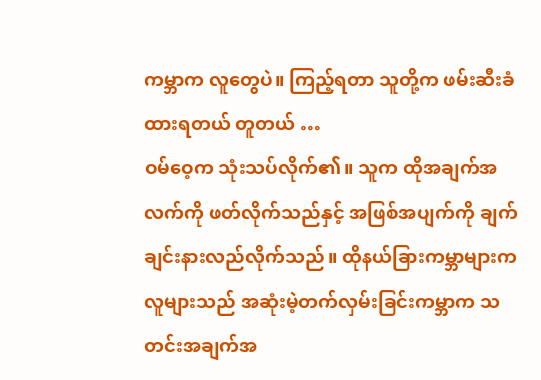ကမ္ဘာက လူတွေပဲ။ ကြည့်ရတာ သူတို့က ဖမ်းဆီးခံထားရတယ် တူတယ် …
ဝမ်ဝေ့က သုံးသပ်လိုက်၏။ သူက ထိုအချက်အလက်ကို ဖတ်လိုက်သည်နှင့် အဖြစ်အပျက်ကို ချက်ချင်းနားလည်လိုက်သည်။ ထိုနယ်ခြားကမ္ဘာများက လူများသည် အဆုံးမဲ့တက်လှမ်းခြင်းကမ္ဘာက သတင်းအချက်အ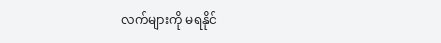လက်များကို မရနိုင်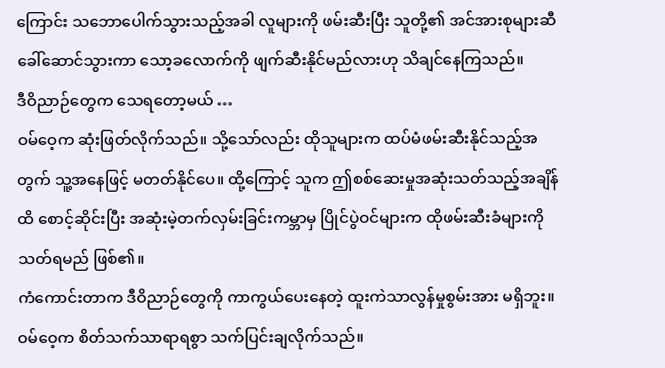ကြောင်း သဘောပေါက်သွားသည့်အခါ လူများကို ဖမ်းဆီးပြီး သူတို့၏ အင်အားစုများဆီ ခေါ်ဆောင်သွားကာ သော့ခလောက်ကို ဖျက်ဆီးနိုင်မည်လားဟု သိချင်နေကြသည်။
ဒီဝိညာဉ်တွေက သေရတော့မယ် …
ဝမ်ဝေ့က ဆုံးဖြတ်လိုက်သည်။ သို့သော်လည်း ထိုသူများက ထပ်မံဖမ်းဆီးနိုင်သည့်အတွက် သူ့အနေဖြင့် မတတ်နိုင်ပေ။ ထို့ကြောင့် သူက ဤစစ်ဆေးမှုအဆုံးသတ်သည့်အချိန်ထိ စောင့်ဆိုင်းပြီး အဆုံးမဲ့တက်လှမ်းခြင်းကမ္ဘာမှ ပြိုင်ပွဲဝင်များက ထိုဖမ်းဆီးခံများကို သတ်ရမည် ဖြစ်၏။
ကံကောင်းတာက ဒီဝိညာဉ်တွေကို ကာကွယ်ပေးနေတဲ့ ထူးကဲသာလွန်မှုစွမ်းအား မရှိဘူး။
ဝမ်ဝေ့က စိတ်သက်သာရာရစွာ သက်ပြင်းချလိုက်သည်။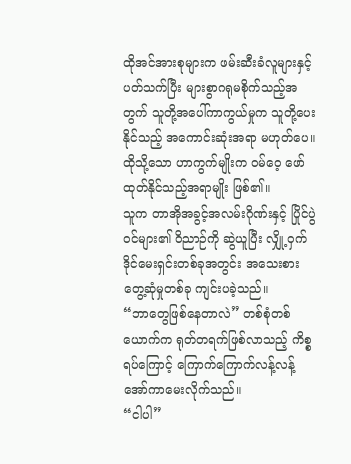ထိုအင်အားစုများက ဖမ်းဆီးခံလူများနှင့် ပတ်သက်ပြီး များစွာဂရုမစိုက်သည့်အတွက် သူတို့အပေါ်ကာကွယ်မှုက သူတို့ပေးနိုင်သည့် အကောင်းဆုံးအရာ မဟုတ်ပေ။ ထိုသို့သော ဟာကွက်မျိုးက ဝမ်ဝေ့ ဖော်ထုတ်နိုင်သည့်အရာမျိုး ဖြစ်၏။
သူက တာအိုအခွင့်အလမ်းဂိုဏ်းနှင့် ပြိုင်ပွဲဝင်များ၏ ဝိညာဉ်ကို ဆွဲယူပြီး လျှို့ဝှက်ဒိုင်မေးရှင်းတစ်ခုအတွင်း အသေးစားတွေ့ဆုံမှုတစ်ခု ကျင်းပခဲ့သည်။
“ဘာတွေဖြစ်နေတာလဲ” တစ်စုံတစ်ယောက်က ရုတ်တရက်ဖြစ်လာသည့် ကိစ္စရပ်ကြောင့် ကြောက်ကြောက်လန့်လန့် အော်ကာမေးလိုက်သည်။
“ငါပါ”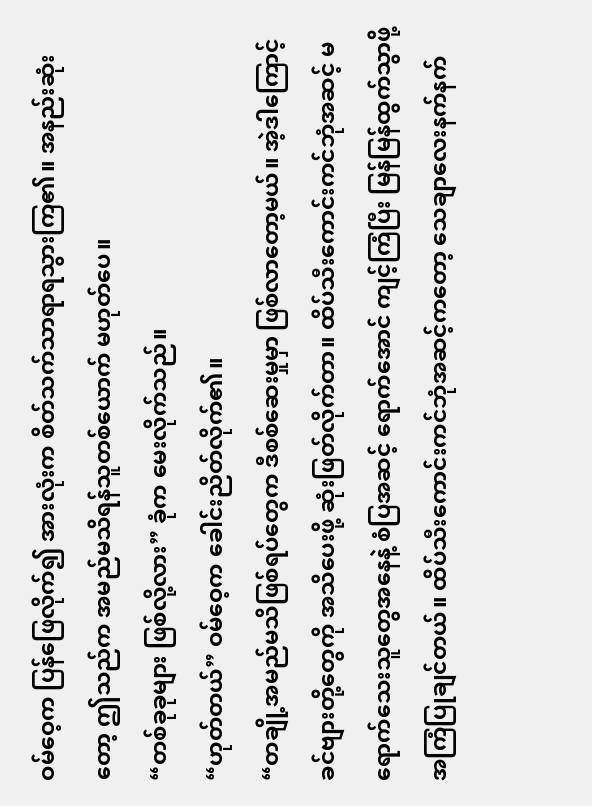ဝမ်ဝေ့က ပြန်ဖြေလိုက်၍ အားလုံးက စိတ်သက်သာရာရသွားကြ၏။ အနည်းဆုံးတော့ ဤသည်က အမည်မသိရန်သူတစ်ယောက် မဟုတ်ပေ။
“တစ်ခုခုများ ဖြစ်လို့လား” ခုံက မေးလိုက်သည်။
“ဟုတ်တယ်” ဝမ်ဝေ့က ခေါင်းညိတ်လိုက်၏။
“တချို့အမည်မသိဖြစ်ရပ်တွေက ဒီစစ်ဆေးမှုမှာ ဖြစ်လာတော့မယ်။ အဲ့ဒါကြောင့် ခင်ဗျားတို့တွေကို အသိပေးဖို့ ဆုံးဖြတ်လိုက်တာ။ ထိပ်သီးကောင်းကင်ဘုံအဆင့် မရောက်သေးသူတွေအနေနဲ့ စံပြအဆင့် ရောက်အောင် ကျင့်ကြံပြီး မြန်မြန်ထွက်သွာဖို့ အကြံပြုချင်တယ်။ ထိပ်သီးကောင်းကင်ဘုံအဆင့်ကတော့ သေချာလေးနက်နက်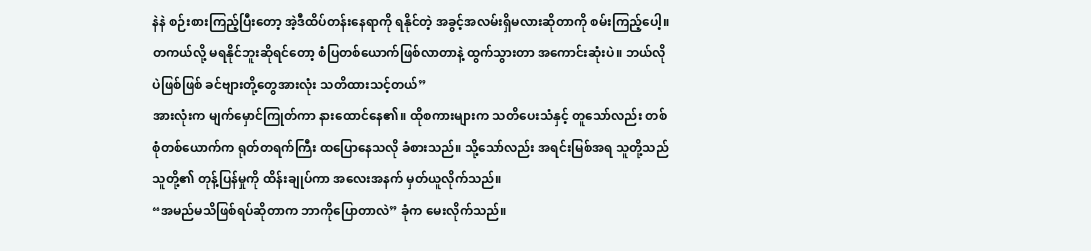နဲနဲ စဉ်းစားကြည့်ပြီးတော့ အဲ့ဒီထိပ်တန်းနေရာကို ရနိုင်တဲ့ အခွင့်အလမ်းရှိမလားဆိုတာကို စမ်းကြည့်ပေါ့။ တကယ်လို့ မရနိုင်ဘူးဆိုရင်တော့ စံပြတစ်ယောက်ဖြစ်လာတာနဲ့ ထွက်သွားတာ အကောင်းဆုံးပဲ။ ဘယ်လိုပဲဖြစ်ဖြစ် ခင်ဗျားတို့တွေအားလုံး သတိထားသင့်တယ်”
အားလုံးက မျက်မှောင်ကြုတ်ကာ နားထောင်နေ၏။ ထိုစကားများက သတိပေးသံနှင့် တူသော်လည်း တစ်စုံတစ်ယောက်က ရုတ်တရက်ကြီး ထပြောနေသလို ခံစားသည်။ သို့သော်လည်း အရင်းမြစ်အရ သူတို့သည် သူတို့၏ တုန့်ပြန်မှုကို ထိန်းချုပ်ကာ အလေးအနက် မှတ်ယူလိုက်သည်။
“အမည်မသိဖြစ်ရပ်ဆိုတာက ဘာကိုပြောတာလဲ” ခုံက မေးလိုက်သည်။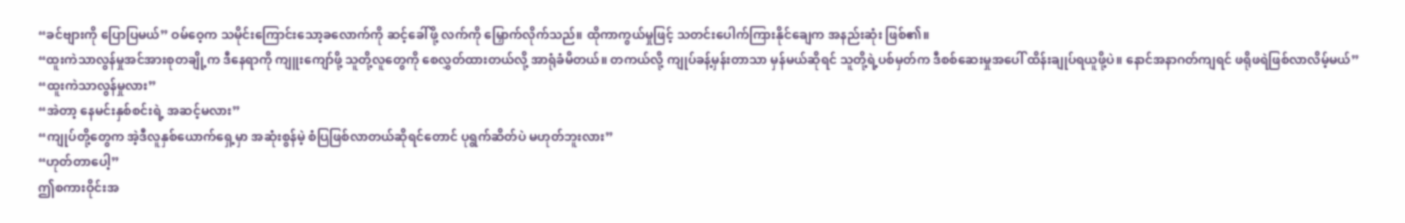“ခင်ဗျားကို ပြောပြမယ်” ဝမ်ဝေ့က သမိုင်းကြောင်းသော့ခလောက်ကို ဆင့်ခေါ်ဖို့ လက်ကို မြှောက်လိုက်သည်။ ထိုကာကွယ်မှုဖြင့် သတင်းပေါက်ကြားနိုင်ချေက အနည်းဆုံး ဖြစ်၏။
“ထူးကဲသာလွန်မှုအင်အားစုတချို့က ဒီနေရာကို ကျူးကျော်ဖို့ သူတို့လူတွေကို စေလွှတ်ထားတယ်လို့ အာရုံခံမိတယ်။ တကယ်လို့ ကျုပ်ခန့်မှန်းတာသာ မှန်မယ်ဆိုရင် သူတို့ရဲ့ပစ်မှတ်က ဒီစစ်ဆေးမှုအပေါ် ထိန်းချုပ်ရယူဖို့ပဲ။ နောင်အနာဂတ်ကျရင် ဖရိုဖရဲဖြစ်လာလိမ့်မယ်”
“ထူးကဲသာလွန်မှုလား”
“အဲတာ့ နေမင်းနှစ်စင်းရဲ့ အဆင့်မလား”
“ကျုပ်တို့တွေက အဲ့ဒီလူနှစ်ယောက်ရှေ့မှာ အဆုံးစွန်မဲ့ စံပြဖြစ်လာတယ်ဆိုရင်တောင် ပုရွက်ဆိတ်ပဲ မဟုတ်ဘူးလား”
“ဟုတ်တာပေါ့”
ဤစကားဝိုင်းအ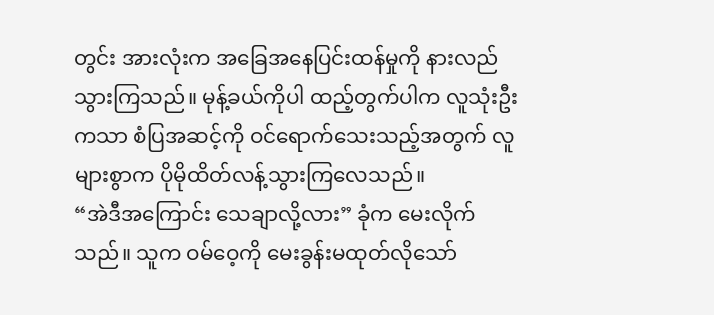တွင်း အားလုံးက အခြေအနေပြင်းထန်မှုကို နားလည်သွားကြသည်။ မုန့်ခယ်ကိုပါ ထည့်တွက်ပါက လူသုံးဦးကသာ စံပြအဆင့်ကို ဝင်ရောက်သေးသည့်အတွက် လူများစွာက ပိုမိုထိတ်လန့်သွားကြလေသည်။
“အဲဒီအကြောင်း သေချာလို့လား” ခုံက မေးလိုက်သည်။ သူက ဝမ်ဝေ့ကို မေးခွန်းမထုတ်လိုသော်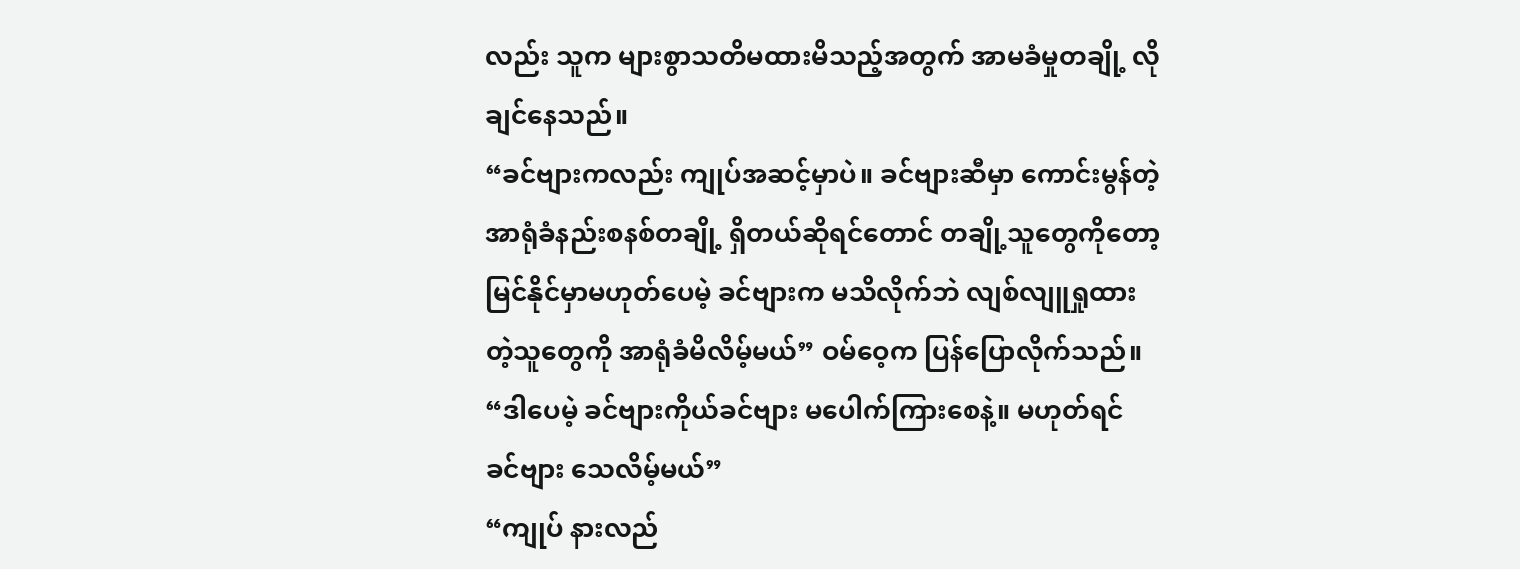လည်း သူက များစွာသတိမထားမိသည့်အတွက် အာမခံမှုတချို့ လိုချင်နေသည်။
“ခင်ဗျားကလည်း ကျုပ်အဆင့်မှာပဲ။ ခင်ဗျားဆီမှာ ကောင်းမွန်တဲ့ အာရုံခံနည်းစနစ်တချို့ ရှိတယ်ဆိုရင်တောင် တချို့သူတွေကိုတော့ မြင်နိုင်မှာမဟုတ်ပေမဲ့ ခင်ဗျားက မသိလိုက်ဘဲ လျစ်လျူရှုထားတဲ့သူတွေကို အာရုံခံမိလိမ့်မယ်” ဝမ်ဝေ့က ပြန်ပြောလိုက်သည်။
“ဒါပေမဲ့ ခင်ဗျားကိုယ်ခင်ဗျား မပေါက်ကြားစေနဲ့။ မဟုတ်ရင် ခင်ဗျား သေလိမ့်မယ်”
“ကျုပ် နားလည်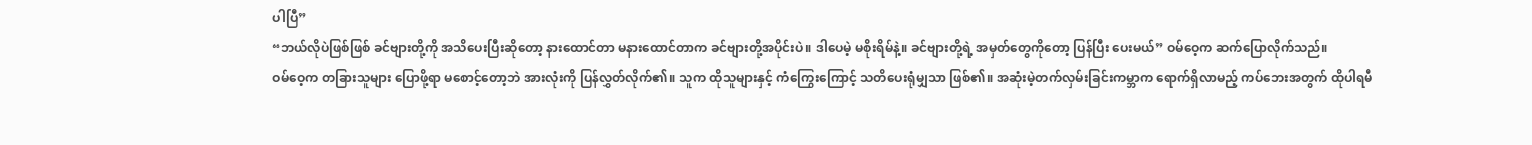ပါပြီ”
“ဘယ်လိုပဲဖြစ်ဖြစ် ခင်ဗျားတို့ကို အသိပေးပြီးဆိုတော့ နားထောင်တာ မနားထောင်တာက ခင်ဗျားတို့အပိုင်းပဲ။ ဒါပေမဲ့ မစိုးရိမ်နဲ့။ ခင်ဗျားတို့ရဲ့ အမှတ်တွေကိုတော့ ပြန်ပြီး ပေးမယ်” ဝမ်ဝေ့က ဆက်ပြောလိုက်သည်။
ဝမ်ဝေ့က တခြားသူများ ပြောဖို့ရာ မစောင့်တော့ဘဲ အားလုံးကို ပြန်လွှတ်လိုက်၏။ သူက ထိုသူများနှင့် ကံကြွေးကြောင့် သတိပေးရုံမျှသာ ဖြစ်၏။ အဆုံးမဲ့တက်လှမ်းခြင်းကမ္ဘာက ရောက်ရှိလာမည့် ကပ်ဘေးအတွက် ထိုပါရမီ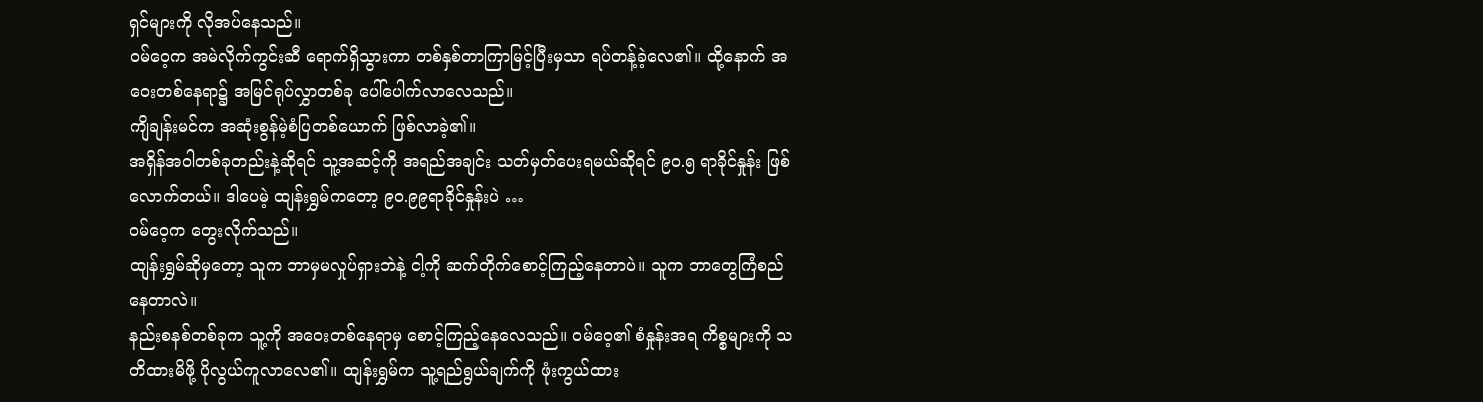ရှင်များကို လိုအပ်နေသည်။
ဝမ်ဝေ့က အမဲလိုက်ကွင်းဆီ ရောက်ရှိသွားကာ တစ်နှစ်တာကြာမြင့်ပြီးမှသာ ရပ်တန့်ခဲ့လေ၏။ ထို့နောက် အဝေးတစ်နေရာ၌ အမြင်ရုပ်လွှာတစ်ခု ပေါ်ပေါက်လာလေသည်။
ကျိချန်းမင်က အဆုံးစွန်မဲ့စံပြတစ်ယောက် ဖြစ်လာခဲ့၏။
အရှိန်အဝါတစ်ခုတည်းနဲ့ဆိုရင် သူ့အဆင့်ကို အရည်အချင်း သတ်မှတ်ပေးရမယ်ဆိုရင် ၉၀.၅ ရာခိုင်နှုန်း ဖြစ်လောက်တယ်။ ဒါပေမဲ့ ထျန်းရွှမ်ကတော့ ၉၀.၉၉ရာခိုင်နှုန်းပဲ …
ဝမ်ဝေ့က တွေးလိုက်သည်။
ထျန်းရွှမ်ဆိုမှတော့ သူက ဘာမှမလှုပ်ရှားဘဲနဲ့ ငါ့ကို ဆက်တိုက်စောင့်ကြည့်နေတာပဲ။ သူက ဘာတွေကြံစည်နေတာလဲ။
နည်းစနစ်တစ်ခုက သူ့ကို အဝေးတစ်နေရာမှ စောင့်ကြည့်နေလေသည်။ ဝမ်ဝေ့၏ စံနှုန်းအရ ကိစ္စများကို သတိထားမိဖို့ ပိုလွယ်ကူလာလေ၏။ ထျန်းရွှမ်က သူ့ရည်ရွယ်ချက်ကို ဖုံးကွယ်ထား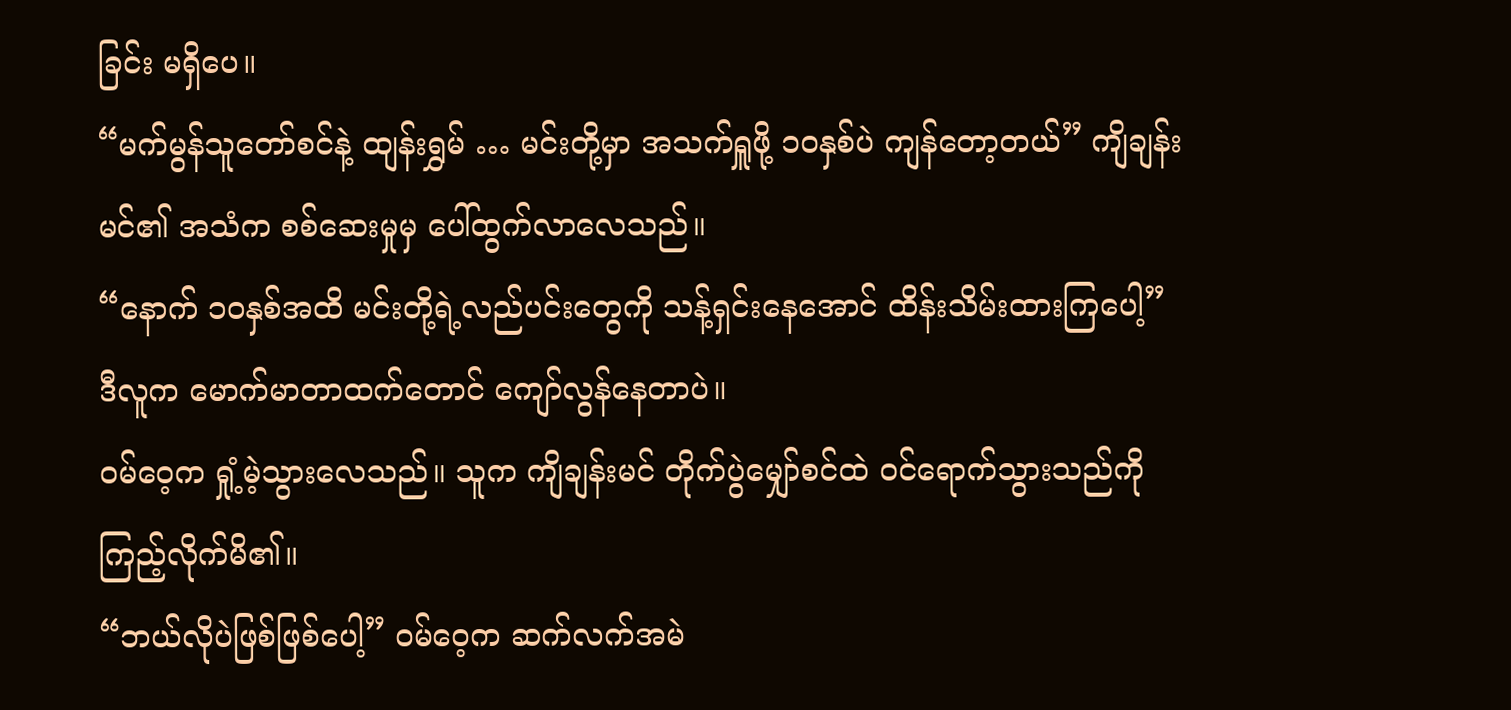ခြင်း မရှိပေ။
“မက်မွန်သူတော်စင်နဲ့ ထျန်းရွှမ် … မင်းတို့မှာ အသက်ရှူဖို့ ၁၀နှစ်ပဲ ကျန်တော့တယ်” ကျိချန်းမင်၏ အသံက စစ်ဆေးမှုမှ ပေါ်ထွက်လာလေသည်။
“နောက် ၁၀နှစ်အထိ မင်းတို့ရဲ့လည်ပင်းတွေကို သန့်ရှင်းနေအောင် ထိန်းသိမ်းထားကြပေါ့”
ဒီလူက မောက်မာတာထက်တောင် ကျော်လွန်နေတာပဲ။
ဝမ်ဝေ့က ရှုံ့မဲ့သွားလေသည်။ သူက ကျိချန်းမင် တိုက်ပွဲမျှော်စင်ထဲ ဝင်ရောက်သွားသည်ကို ကြည့်လိုက်မိ၏။
“ဘယ်လိုပဲဖြစ်ဖြစ်ပေါ့” ဝမ်ဝေ့က ဆက်လက်အမဲ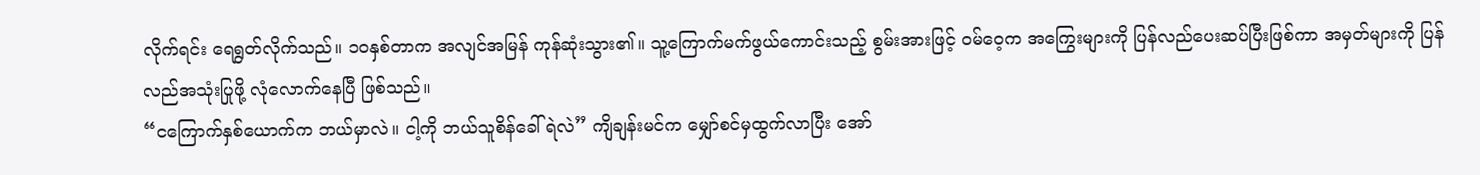လိုက်ရင်း ရေရွတ်လိုက်သည်။ ၁၀နှစ်တာက အလျင်အမြန် ကုန်ဆုံးသွား၏။ သူ့ကြောက်မက်ဖွယ်ကောင်းသည့် စွမ်းအားဖြင့် ဝမ်ဝေ့က အကြွေးများကို ပြန်လည်ပေးဆပ်ပြီးဖြစ်ကာ အမှတ်များကို ပြန်လည်အသုံးပြုဖို့ လုံလောက်နေပြီ ဖြစ်သည်။
“ငကြောက်နှစ်ယောက်က ဘယ်မှာလဲ။ ငါ့ကို ဘယ်သူစိန်ခေါ်ရဲလဲ” ကျိချန်းမင်က မျှော်စင်မှထွက်လာပြီး အော်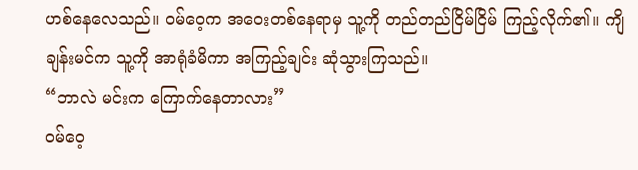ဟစ်နေလေသည်။ ဝမ်ဝေ့က အဝေးတစ်နေရာမှ သူ့ကို တည်တည်ငြိမ်ငြိမ် ကြည့်လိုက်၏။ ကျိချန်းမင်က သူ့ကို အာရုံခံမိကာ အကြည့်ချင်း ဆုံသွားကြသည်။
“ဘာလဲ မင်းက ကြောက်နေတာလား”
ဝမ်ဝေ့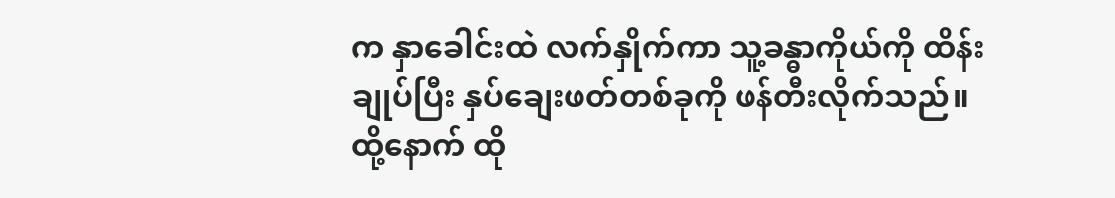က နှာခေါင်းထဲ လက်နှိုက်ကာ သူ့ခန္ဓာကိုယ်ကို ထိန်းချုပ်ပြီး နှပ်ချေးဖတ်တစ်ခုကို ဖန်တီးလိုက်သည်။ ထို့နောက် ထို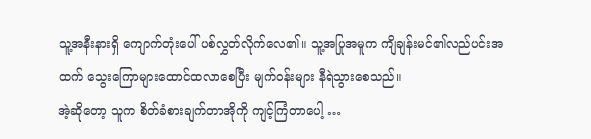သူ့အနီးနားရှိ ကျောက်တုံးပေါ် ပစ်လွှတ်လိုက်လေ၏။ သူ့အပြုအမူက ကျိချန်းမင်၏လည်ပင်းအထက် သွေးကြောများထောင်ထလာစေပြီး မျက်ဝန်းများ နီရဲသွားစေသည်။
အဲ့ဆိုတော့ သူက စိတ်ခံစားချက်တာအိုကို ကျင့်ကြံတာပေါ့ …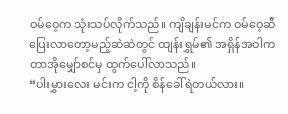ဝမ်ဝေ့က သုံးသပ်လိုက်သည်။ ကျိချန်းမင်က ဝမ်ဝေ့ဆီ ပြေးလာတော့မည့်ဆဲဆဲတွင် ထျန်းရွှမ်၏ အရှိန်အဝါက တာအိုမျှော်စင်မှ ထွက်ပေါ်လာသည်။
“ပါးမွှားလေး မင်းက ငါ့ကို စိန်ခေါ်ရဲတယ်လား။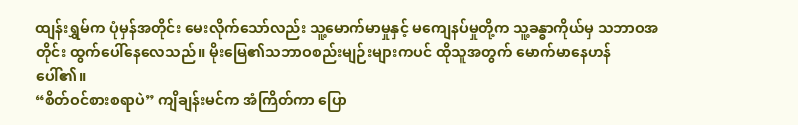ထျန်းရွှမ်က ပုံမှန်အတိုင်း မေးလိုက်သော်လည်း သူ့မောက်မာမှုနှင့် မကျေနပ်မှုတို့က သူ့ခန္ဓာကိုယ်မှ သဘာဝအတိုင်း ထွက်ပေါ်နေလေသည်။ မိုးမြေ၏သဘာဝစည်းမျဉ်းများကပင် ထိုသူအတွက် မောက်မာနေဟန်ပေါ်၏။
“စိတ်ဝင်စားစရာပဲ” ကျိချန်းမင်က အံကြိတ်ကာ ပြော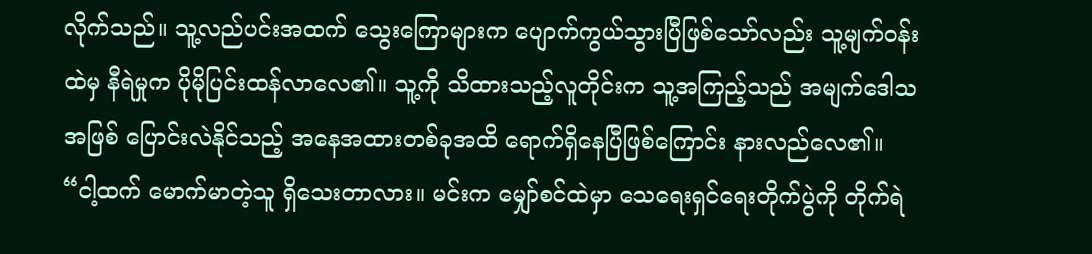လိုက်သည်။ သူ့လည်ပင်းအထက် သွေးကြောများက ပျောက်ကွယ်သွားပြီဖြစ်သော်လည်း သူ့မျက်ဝန်းထဲမှ နီရဲမှုက ပိုမိုပြင်းထန်လာလေ၏။ သူ့ကို သိထားသည့်လူတိုင်းက သူ့အကြည့်သည် အမျက်ဒေါသအဖြစ် ပြောင်းလဲနိုင်သည့် အနေအထားတစ်ခုအထိ ရောက်ရှိနေပြီဖြစ်ကြောင်း နားလည်လေ၏။
“ငါ့ထက် မောက်မာတဲ့သူ ရှိသေးတာလား။ မင်းက မျှော်စင်ထဲမှာ သေရေးရှင်ရေးတိုက်ပွဲကို တိုက်ရဲ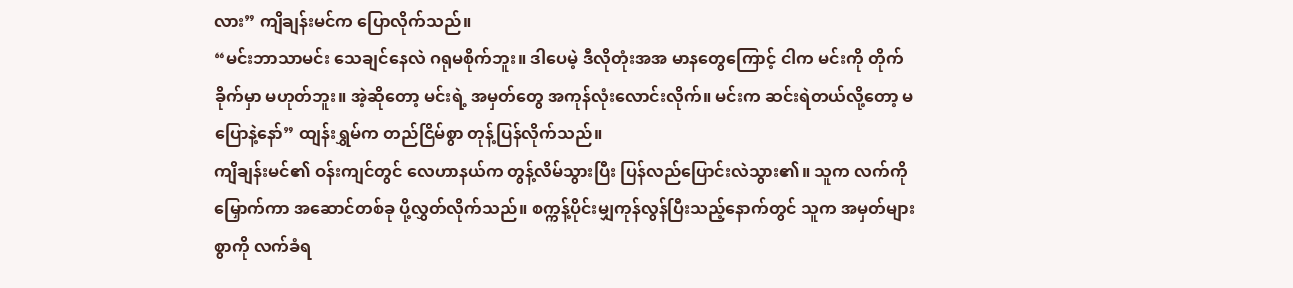လား” ကျိချန်းမင်က ပြောလိုက်သည်။
“မင်းဘာသာမင်း သေချင်နေလဲ ဂရုမစိုက်ဘူး။ ဒါပေမဲ့ ဒီလိုတုံးအအ မာနတွေကြောင့် ငါက မင်းကို တိုက်ခိုက်မှာ မဟုတ်ဘူး။ အဲ့ဆိုတော့ မင်းရဲ့ အမှတ်တွေ အကုန်လုံးလောင်းလိုက်။ မင်းက ဆင်းရဲတယ်လို့တော့ မပြောနဲ့နော်” ထျန်းရွှမ်က တည်ငြိမ်စွာ တုန့်ပြန်လိုက်သည်။
ကျိချန်းမင်၏ ဝန်းကျင်တွင် လေဟာနယ်က တွန့်လိမ်သွားပြီး ပြန်လည်ပြောင်းလဲသွား၏။ သူက လက်ကိုမြှောက်ကာ အဆောင်တစ်ခု ပို့လွှတ်လိုက်သည်။ စက္ကန့်ပိုင်းမျှကုန်လွန်ပြီးသည့်နောက်တွင် သူက အမှတ်များစွာကို လက်ခံရ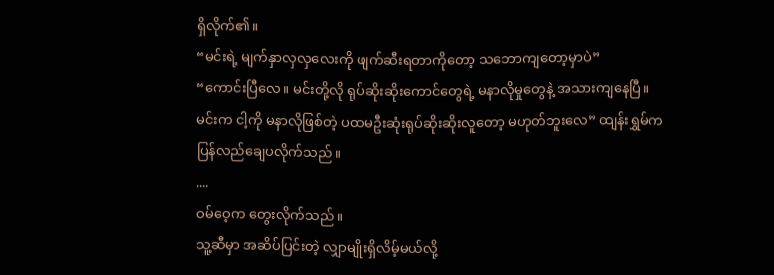ရှိလိုက်၏။
“မင်းရဲ့ မျက်နှာလှလှလေးကို ဖျက်ဆီးရတာကိုတော့ သဘောကျတော့မှာပဲ”
“ကောင်းပြီလေ။ မင်းတို့လို ရုပ်ဆိုးဆိုးကောင်တွေရဲ့ မနာလိုမှုတွေနဲ့ အသားကျနေပြီ။ မင်းက ငါ့ကို မနာလိုဖြစ်တဲ့ ပထမဦးဆုံးရုပ်ဆိုးဆိုးလူတော့ မဟုတ်ဘူးလေ” ထျန်းရွှမ်က ပြန်လည်ချေပလိုက်သည်။
....
ဝမ်ဝေ့က တွေးလိုက်သည်။
သူ့ဆီမှာ အဆိပ်ပြင်းတဲ့ လျှာမျိုးရှိလိမ့်မယ်လို့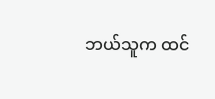ဘယ်သူက ထင်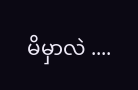မိမှာလဲ ....